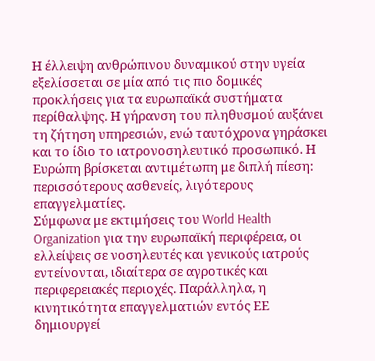Η έλλειψη ανθρώπινου δυναμικού στην υγεία εξελίσσεται σε μία από τις πιο δομικές προκλήσεις για τα ευρωπαϊκά συστήματα περίθαλψης. Η γήρανση του πληθυσμού αυξάνει τη ζήτηση υπηρεσιών, ενώ ταυτόχρονα γηράσκει και το ίδιο το ιατρονοσηλευτικό προσωπικό. Η Ευρώπη βρίσκεται αντιμέτωπη με διπλή πίεση: περισσότερους ασθενείς, λιγότερους επαγγελματίες.
Σύμφωνα με εκτιμήσεις του World Health Organization για την ευρωπαϊκή περιφέρεια, οι ελλείψεις σε νοσηλευτές και γενικούς ιατρούς εντείνονται, ιδιαίτερα σε αγροτικές και περιφερειακές περιοχές. Παράλληλα, η κινητικότητα επαγγελματιών εντός ΕΕ δημιουργεί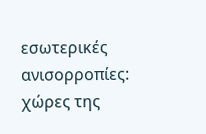εσωτερικές ανισορροπίες: χώρες της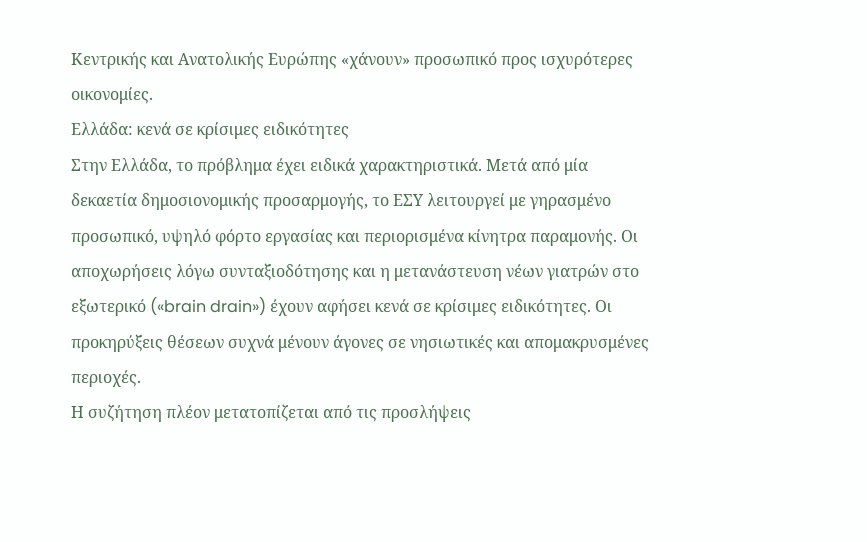Κεντρικής και Ανατολικής Ευρώπης «χάνουν» προσωπικό προς ισχυρότερες οικονομίες.
Ελλάδα: κενά σε κρίσιμες ειδικότητες
Στην Ελλάδα, το πρόβλημα έχει ειδικά χαρακτηριστικά. Μετά από μία δεκαετία δημοσιονομικής προσαρμογής, το ΕΣΥ λειτουργεί με γηρασμένο προσωπικό, υψηλό φόρτο εργασίας και περιορισμένα κίνητρα παραμονής. Οι αποχωρήσεις λόγω συνταξιοδότησης και η μετανάστευση νέων γιατρών στο εξωτερικό («brain drain») έχουν αφήσει κενά σε κρίσιμες ειδικότητες. Οι προκηρύξεις θέσεων συχνά μένουν άγονες σε νησιωτικές και απομακρυσμένες περιοχές.
Η συζήτηση πλέον μετατοπίζεται από τις προσλήψεις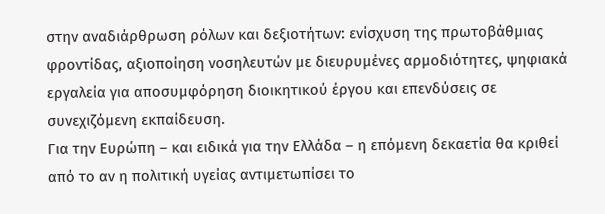στην αναδιάρθρωση ρόλων και δεξιοτήτων: ενίσχυση της πρωτοβάθμιας φροντίδας, αξιοποίηση νοσηλευτών με διευρυμένες αρμοδιότητες, ψηφιακά εργαλεία για αποσυμφόρηση διοικητικού έργου και επενδύσεις σε συνεχιζόμενη εκπαίδευση.
Για την Ευρώπη – και ειδικά για την Ελλάδα – η επόμενη δεκαετία θα κριθεί από το αν η πολιτική υγείας αντιμετωπίσει το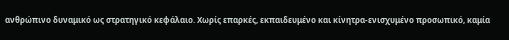ανθρώπινο δυναμικό ως στρατηγικό κεφάλαιο. Χωρίς επαρκές, εκπαιδευμένο και κίνητρα-ενισχυμένο προσωπικό, καμία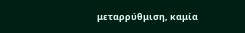μεταρρύθμιση, καμία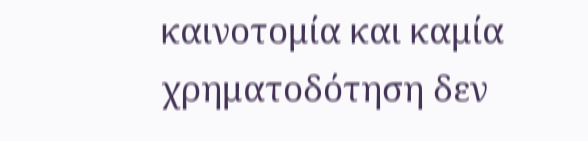καινοτομία και καμία χρηματοδότηση δεν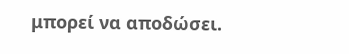μπορεί να αποδώσει.